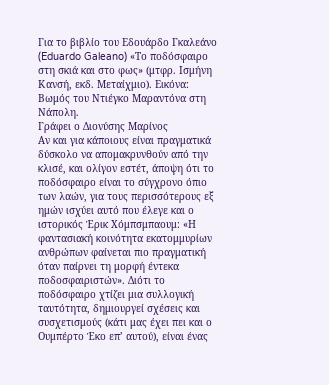Για το βιβλίο του Εδουάρδο Γκαλεάνο (Eduardo Galeano) «Το ποδόσφαιρο στη σκιά και στο φως» (μτφρ. Ισμήνη Κανσή, εκδ. Μεταίχμιο). Εικόνα: Βωμός του Ντιέγκο Μαραντόνα στη Νάπολη.
Γράφει ο Διονύσης Μαρίνος
Αν και για κάποιους είναι πραγματικά δύσκολο να απομακρυνθούν από την κλισέ, και ολίγον εστέτ, άποψη ότι το ποδόσφαιρο είναι το σύγχρονο όπιο των λαών, για τους περισσότερους εξ ημών ισχύει αυτό που έλεγε και ο ιστορικός Έρικ Χόμπσμπαουμ: «Η φαντασιακή κοινότητα εκατομμυρίων ανθρώπων φαίνεται πιο πραγματική όταν παίρνει τη μορφή έντεκα ποδοσφαιριστών». Διότι το ποδόσφαιρο χτίζει μια συλλογική ταυτότητα, δημιουργεί σχέσεις και συσχετισμούς (κάτι μας έχει πει και ο Ουμπέρτο Έκο επ’ αυτού), είναι ένας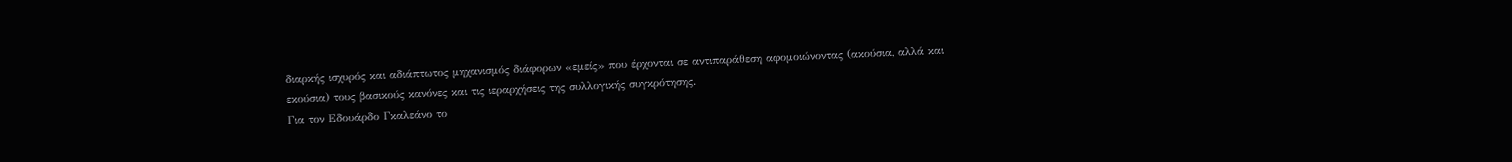διαρκής ισχυρός και αδιάπτωτος μηχανισμός διάφορων «εμείς» που έρχονται σε αντιπαράθεση αφομοιώνοντας (ακούσια, αλλά και εκούσια) τους βασικούς κανόνες και τις ιεραρχήσεις της συλλογικής συγκρότησης.
Για τον Εδουάρδο Γκαλεάνο το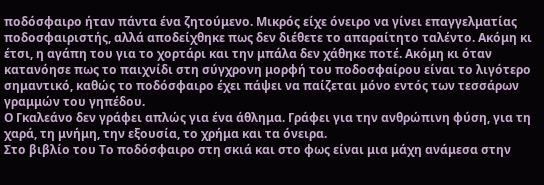ποδόσφαιρο ήταν πάντα ένα ζητούμενο. Μικρός είχε όνειρο να γίνει επαγγελματίας ποδοσφαιριστής, αλλά αποδείχθηκε πως δεν διέθετε το απαραίτητο ταλέντο. Ακόμη κι έτσι, η αγάπη του για το χορτάρι και την μπάλα δεν χάθηκε ποτέ. Ακόμη κι όταν κατανόησε πως το παιχνίδι στη σύγχρονη μορφή του ποδοσφαίρου είναι το λιγότερο σημαντικό, καθώς το ποδόσφαιρο έχει πάψει να παίζεται μόνο εντός των τεσσάρων γραμμών του γηπέδου.
Ο Γκαλεάνο δεν γράφει απλώς για ένα άθλημα. Γράφει για την ανθρώπινη φύση, για τη χαρά, τη μνήμη, την εξουσία, το χρήμα και τα όνειρα.
Στο βιβλίο του Το ποδόσφαιρο στη σκιά και στο φως είναι μια μάχη ανάμεσα στην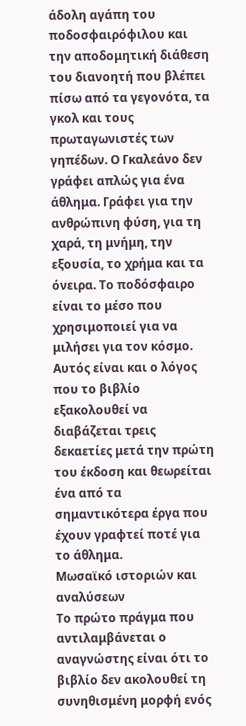άδολη αγάπη του ποδοσφαιρόφιλου και την αποδομητική διάθεση του διανοητή που βλέπει πίσω από τα γεγονότα, τα γκολ και τους πρωταγωνιστές των γηπέδων. Ο Γκαλεάνο δεν γράφει απλώς για ένα άθλημα. Γράφει για την ανθρώπινη φύση, για τη χαρά, τη μνήμη, την εξουσία, το χρήμα και τα όνειρα. Το ποδόσφαιρο είναι το μέσο που χρησιμοποιεί για να μιλήσει για τον κόσμο. Αυτός είναι και ο λόγος που το βιβλίο εξακολουθεί να διαβάζεται τρεις δεκαετίες μετά την πρώτη του έκδοση και θεωρείται ένα από τα σημαντικότερα έργα που έχουν γραφτεί ποτέ για το άθλημα.
Μωσαϊκό ιστοριών και αναλύσεων
Το πρώτο πράγμα που αντιλαμβάνεται ο αναγνώστης είναι ότι το βιβλίο δεν ακολουθεί τη συνηθισμένη μορφή ενός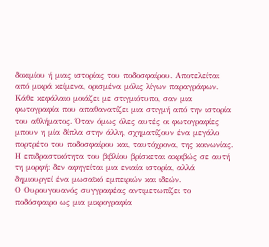δοκιμίου ή μιας ιστορίας του ποδοσφαίρου. Αποτελείται από μικρά κείμενα, ορισμένα μόλις λίγων παραγράφων. Κάθε κεφάλαιο μοιάζει με στιγμιότυπο, σαν μια φωτογραφία που απαθανατίζει μια στιγμή από την ιστορία του αθλήματος. Όταν όμως όλες αυτές οι φωτογραφίες μπουν η μία δίπλα στην άλλη, σχηματίζουν ένα μεγάλο πορτρέτο του ποδοσφαίρου και, ταυτόχρονα, της κοινωνίας. Η επιδραστικότητα του βιβλίου βρίσκεται ακριβώς σε αυτή τη μορφή: δεν αφηγείται μια ενιαία ιστορία, αλλά δημιουργεί ένα μωσαϊκό εμπειριών και ιδεών.
Ο Ουρουγουανός συγγραφέας αντιμετωπίζει το ποδόσφαιρο ως μια μικρογραφία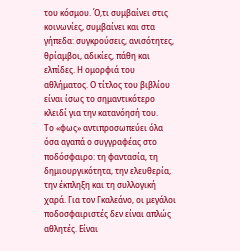του κόσμου. Ό,τι συμβαίνει στις κοινωνίες, συμβαίνει και στα γήπεδα: συγκρούσεις, ανισότητες, θρίαμβοι, αδικίες, πάθη και ελπίδες. Η ομορφιά του αθλήματος. Ο τίτλος του βιβλίου είναι ίσως το σημαντικότερο κλειδί για την κατανόησή του.
Το «φως» αντιπροσωπεύει όλα όσα αγαπά ο συγγραφέας στο ποδόσφαιρο: τη φαντασία, τη δημιουργικότητα, την ελευθερία, την έκπληξη και τη συλλογική χαρά. Για τον Γκαλεάνο, οι μεγάλοι ποδοσφαιριστές δεν είναι απλώς αθλητές. Είναι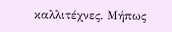καλλιτέχνες. Μήπως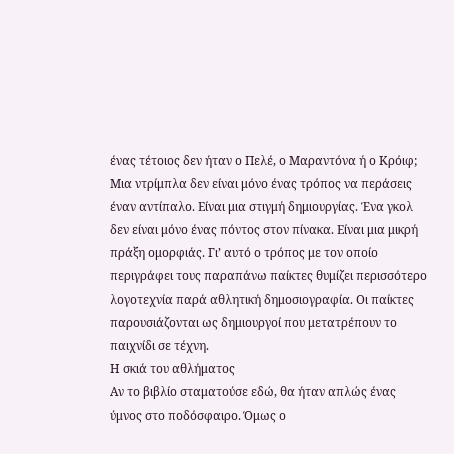ένας τέτοιος δεν ήταν ο Πελέ, ο Μαραντόνα ή ο Κρόιφ; Μια ντρίμπλα δεν είναι μόνο ένας τρόπος να περάσεις έναν αντίπαλο. Είναι μια στιγμή δημιουργίας. Ένα γκολ δεν είναι μόνο ένας πόντος στον πίνακα. Είναι μια μικρή πράξη ομορφιάς. Γι’ αυτό ο τρόπος με τον οποίο περιγράφει τους παραπάνω παίκτες θυμίζει περισσότερο λογοτεχνία παρά αθλητική δημοσιογραφία. Οι παίκτες παρουσιάζονται ως δημιουργοί που μετατρέπουν το παιχνίδι σε τέχνη.
Η σκιά του αθλήματος
Αν το βιβλίο σταματούσε εδώ, θα ήταν απλώς ένας ύμνος στο ποδόσφαιρο. Όμως ο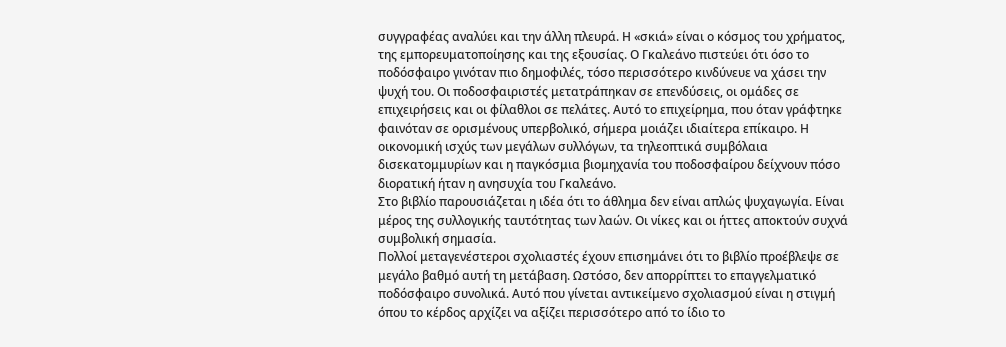συγγραφέας αναλύει και την άλλη πλευρά. Η «σκιά» είναι ο κόσμος του χρήματος, της εμπορευματοποίησης και της εξουσίας. Ο Γκαλεάνο πιστεύει ότι όσο το ποδόσφαιρο γινόταν πιο δημοφιλές, τόσο περισσότερο κινδύνευε να χάσει την ψυχή του. Οι ποδοσφαιριστές μετατράπηκαν σε επενδύσεις, οι ομάδες σε επιχειρήσεις και οι φίλαθλοι σε πελάτες. Αυτό το επιχείρημα, που όταν γράφτηκε φαινόταν σε ορισμένους υπερβολικό, σήμερα μοιάζει ιδιαίτερα επίκαιρο. Η οικονομική ισχύς των μεγάλων συλλόγων, τα τηλεοπτικά συμβόλαια δισεκατομμυρίων και η παγκόσμια βιομηχανία του ποδοσφαίρου δείχνουν πόσο διορατική ήταν η ανησυχία του Γκαλεάνο.
Στο βιβλίο παρουσιάζεται η ιδέα ότι το άθλημα δεν είναι απλώς ψυχαγωγία. Είναι μέρος της συλλογικής ταυτότητας των λαών. Οι νίκες και οι ήττες αποκτούν συχνά συμβολική σημασία.
Πολλοί μεταγενέστεροι σχολιαστές έχουν επισημάνει ότι το βιβλίο προέβλεψε σε μεγάλο βαθμό αυτή τη μετάβαση. Ωστόσο, δεν απορρίπτει το επαγγελματικό ποδόσφαιρο συνολικά. Αυτό που γίνεται αντικείμενο σχολιασμού είναι η στιγμή όπου το κέρδος αρχίζει να αξίζει περισσότερο από το ίδιο το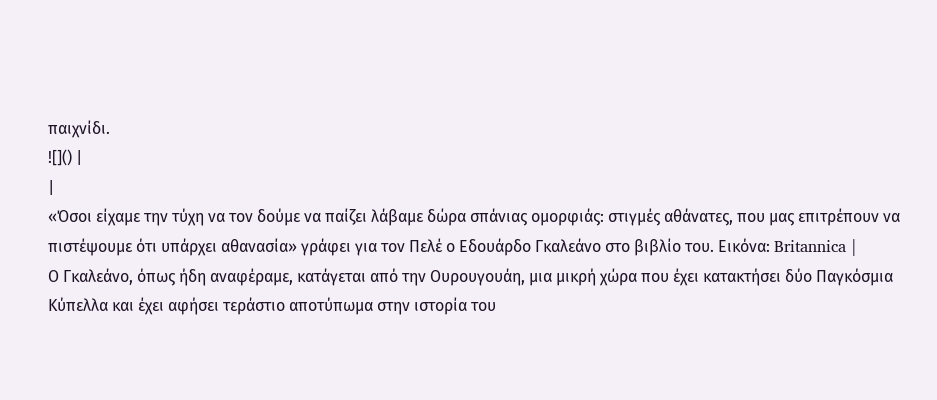παιχνίδι.
![]() |
|
«Όσοι είχαμε την τύχη να τον δούμε να παίζει λάβαμε δώρα σπάνιας ομορφιάς: στιγμές αθάνατες, που μας επιτρέπουν να πιστέψουμε ότι υπάρχει αθανασία» γράφει για τον Πελέ ο Εδουάρδο Γκαλεάνο στο βιβλίο του. Εικόνα: Britannica |
Ο Γκαλεάνο, όπως ήδη αναφέραμε, κατάγεται από την Ουρουγουάη, μια μικρή χώρα που έχει κατακτήσει δύο Παγκόσμια Κύπελλα και έχει αφήσει τεράστιο αποτύπωμα στην ιστορία του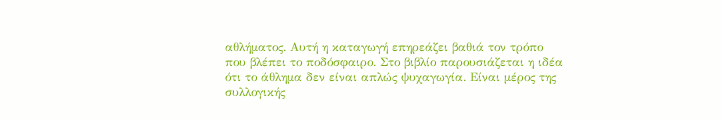αθλήματος. Αυτή η καταγωγή επηρεάζει βαθιά τον τρόπο που βλέπει το ποδόσφαιρο. Στο βιβλίο παρουσιάζεται η ιδέα ότι το άθλημα δεν είναι απλώς ψυχαγωγία. Είναι μέρος της συλλογικής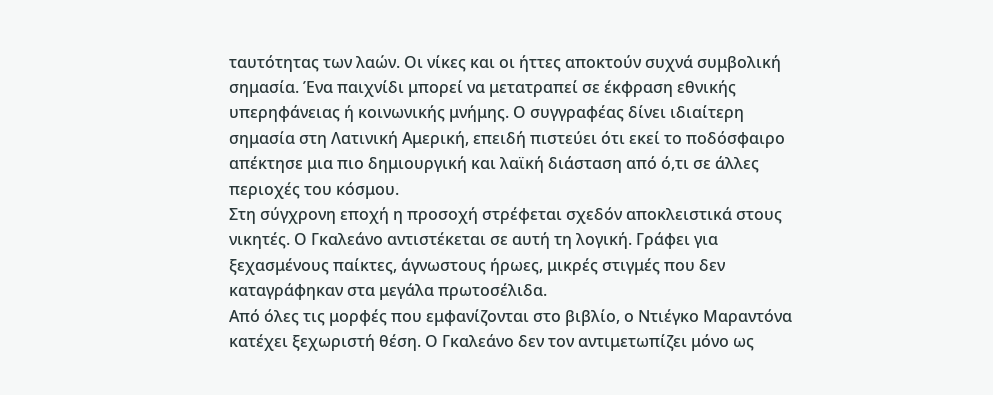ταυτότητας των λαών. Οι νίκες και οι ήττες αποκτούν συχνά συμβολική σημασία. Ένα παιχνίδι μπορεί να μετατραπεί σε έκφραση εθνικής υπερηφάνειας ή κοινωνικής μνήμης. Ο συγγραφέας δίνει ιδιαίτερη σημασία στη Λατινική Αμερική, επειδή πιστεύει ότι εκεί το ποδόσφαιρο απέκτησε μια πιο δημιουργική και λαϊκή διάσταση από ό,τι σε άλλες περιοχές του κόσμου.
Στη σύγχρονη εποχή η προσοχή στρέφεται σχεδόν αποκλειστικά στους νικητές. Ο Γκαλεάνο αντιστέκεται σε αυτή τη λογική. Γράφει για ξεχασμένους παίκτες, άγνωστους ήρωες, μικρές στιγμές που δεν καταγράφηκαν στα μεγάλα πρωτοσέλιδα.
Από όλες τις μορφές που εμφανίζονται στο βιβλίο, ο Ντιέγκο Μαραντόνα κατέχει ξεχωριστή θέση. Ο Γκαλεάνο δεν τον αντιμετωπίζει μόνο ως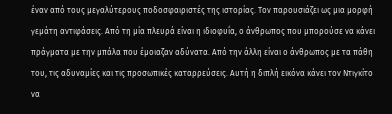έναν από τους μεγαλύτερους ποδοσφαιριστές της ιστορίας. Τον παρουσιάζει ως μια μορφή γεμάτη αντιφάσεις. Από τη μία πλευρά είναι η ιδιοφυΐα, ο άνθρωπος που μπορούσε να κάνει πράγματα με την μπάλα που έμοιαζαν αδύνατα. Από την άλλη είναι ο άνθρωπος με τα πάθη του, τις αδυναμίες και τις προσωπικές καταρρεύσεις. Αυτή η διπλή εικόνα κάνει τον Ντιγκίτο να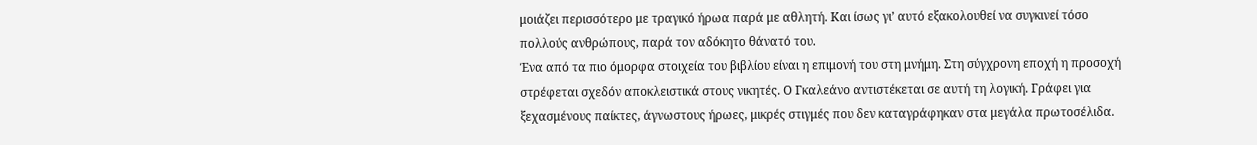μοιάζει περισσότερο με τραγικό ήρωα παρά με αθλητή. Και ίσως γι’ αυτό εξακολουθεί να συγκινεί τόσο πολλούς ανθρώπους, παρά τον αδόκητο θάνατό του.
Ένα από τα πιο όμορφα στοιχεία του βιβλίου είναι η επιμονή του στη μνήμη. Στη σύγχρονη εποχή η προσοχή στρέφεται σχεδόν αποκλειστικά στους νικητές. Ο Γκαλεάνο αντιστέκεται σε αυτή τη λογική. Γράφει για ξεχασμένους παίκτες, άγνωστους ήρωες, μικρές στιγμές που δεν καταγράφηκαν στα μεγάλα πρωτοσέλιδα.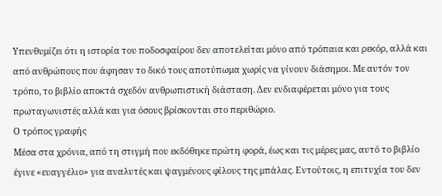Υπενθυμίζει ότι η ιστορία του ποδοσφαίρου δεν αποτελείται μόνο από τρόπαια και ρεκόρ, αλλά και από ανθρώπους που άφησαν το δικό τους αποτύπωμα χωρίς να γίνουν διάσημοι. Με αυτόν τον τρόπο, το βιβλίο αποκτά σχεδόν ανθρωπιστική διάσταση. Δεν ενδιαφέρεται μόνο για τους πρωταγωνιστές αλλά και για όσους βρίσκονται στο περιθώριο.
Ο τρόπος γραφής
Μέσα στα χρόνια, από τη στιγμή που εκδόθηκε πρώτη φορά, έως και τις μέρες μας, αυτό το βιβλίο έγινε «ευαγγέλιο» για αναλυτές και ψαγμένους φίλους της μπάλας. Εντούτοις, η επιτυχία του δεν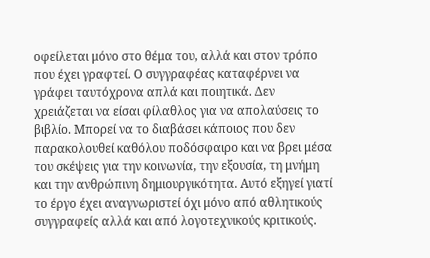οφείλεται μόνο στο θέμα του, αλλά και στον τρόπο που έχει γραφτεί. Ο συγγραφέας καταφέρνει να γράφει ταυτόχρονα απλά και ποιητικά. Δεν χρειάζεται να είσαι φίλαθλος για να απολαύσεις το βιβλίο. Μπορεί να το διαβάσει κάποιος που δεν παρακολουθεί καθόλου ποδόσφαιρο και να βρει μέσα του σκέψεις για την κοινωνία, την εξουσία, τη μνήμη και την ανθρώπινη δημιουργικότητα. Αυτό εξηγεί γιατί το έργο έχει αναγνωριστεί όχι μόνο από αθλητικούς συγγραφείς αλλά και από λογοτεχνικούς κριτικούς.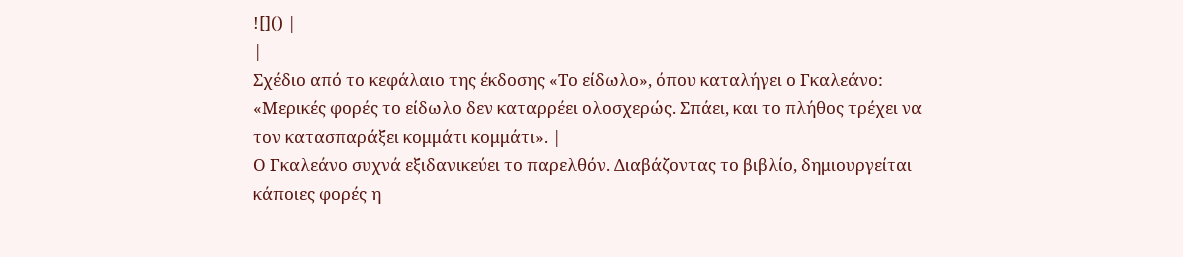![]() |
|
Σχέδιο από το κεφάλαιο της έκδοσης «Το είδωλο», όπου καταλήγει ο Γκαλεάνο: «Μερικές φορές το είδωλο δεν καταρρέει ολοσχερώς. Σπάει, και το πλήθος τρέχει να τον κατασπαράξει κομμάτι κομμάτι». |
Ο Γκαλεάνο συχνά εξιδανικεύει το παρελθόν. Διαβάζοντας το βιβλίο, δημιουργείται κάποιες φορές η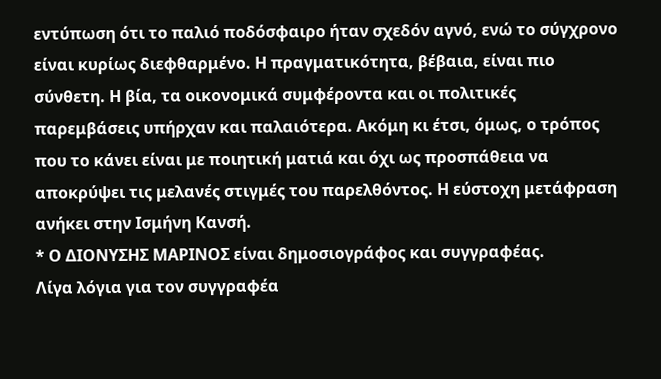εντύπωση ότι το παλιό ποδόσφαιρο ήταν σχεδόν αγνό, ενώ το σύγχρονο είναι κυρίως διεφθαρμένο. Η πραγματικότητα, βέβαια, είναι πιο σύνθετη. Η βία, τα οικονομικά συμφέροντα και οι πολιτικές παρεμβάσεις υπήρχαν και παλαιότερα. Ακόμη κι έτσι, όμως, ο τρόπος που το κάνει είναι με ποιητική ματιά και όχι ως προσπάθεια να αποκρύψει τις μελανές στιγμές του παρελθόντος. Η εύστοχη μετάφραση ανήκει στην Ισμήνη Κανσή.
* Ο ΔΙΟΝΥΣΗΣ ΜΑΡΙΝΟΣ είναι δημοσιογράφος και συγγραφέας.
Λίγα λόγια για τον συγγραφέα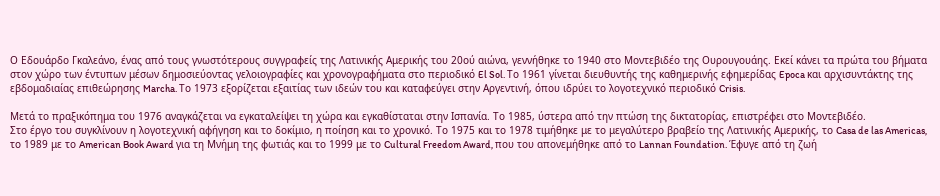Ο Εδουάρδο Γκαλεάνο, ένας από τους γνωστότερους συγγραφείς της Λατινικής Αμερικής του 20ού αιώνα, γεννήθηκε το 1940 στο Μοντεβιδέο της Ουρουγουάης. Εκεί κάνει τα πρώτα του βήματα στον χώρο των έντυπων μέσων δημοσιεύοντας γελοιογραφίες και χρονογραφήματα στο περιοδικό El Sol. Το 1961 γίνεται διευθυντής της καθημερινής εφημερίδας Epoca και αρχισυντάκτης της εβδομαδιαίας επιθεώρησης Marcha. Το 1973 εξορίζεται εξαιτίας των ιδεών του και καταφεύγει στην Αργεντινή, όπου ιδρύει το λογοτεχνικό περιοδικό Crisis.

Μετά το πραξικόπημα του 1976 αναγκάζεται να εγκαταλείψει τη χώρα και εγκαθίσταται στην Ισπανία. Το 1985, ύστερα από την πτώση της δικτατορίας, επιστρέφει στο Μοντεβιδέο.
Στο έργο του συγκλίνουν η λογοτεχνική αφήγηση και το δοκίμιο, η ποίηση και το χρονικό. Το 1975 και το 1978 τιμήθηκε με το μεγαλύτερο βραβείο της Λατινικής Αμερικής, το Casa de las Americas, το 1989 με το American Book Award για τη Μνήμη της φωτιάς και το 1999 με το Cultural Freedom Award, που του απονεμήθηκε από το Lannan Foundation. Έφυγε από τη ζωή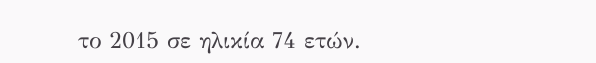το 2015 σε ηλικία 74 ετών.